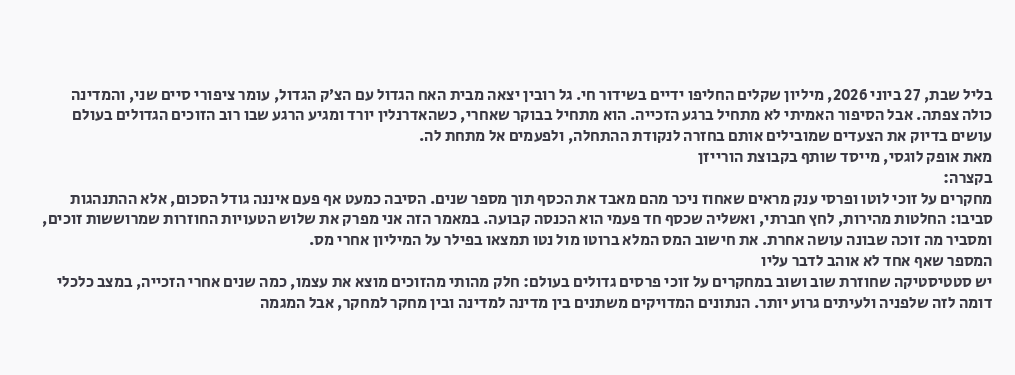בליל שבת, 27 ביוני 2026, מיליון שקלים החליפו ידיים בשידור חי. גל רובין יצאה מבית האח הגדול עם הצ׳ק הגדול, עומר ציפורי סיים שני, והמדינה כולה צפתה. אבל הסיפור האמיתי לא מתחיל ברגע הזכייה. הוא מתחיל בבוקר שאחרי, כשהאדרנלין יורד ומגיע הרגע שבו רוב הזוכים הגדולים בעולם עושים בדיוק את הצעדים שמובילים אותם בחזרה לנקודת ההתחלה, ולפעמים אל מתחת לה.
מאת אופק לוגסי, מייסד שותף בקבוצת הורייזן
בקצרה:
מחקרים על זוכי לוטו ופרסי ענק מראים שאחוז ניכר מהם מאבד את הכסף תוך מספר שנים. הסיבה כמעט אף פעם איננה גודל הסכום, אלא ההתנהגות סביבו: החלטות מהירות, לחץ חברתי, ואשליה שכסף חד פעמי הוא הכנסה קבועה. במאמר הזה אני מפרק את שלוש הטעויות החוזרות שמרוששות זוכים, ומסביר מה זוכה שבונה עושה אחרת. את חישוב המס המלא ברוטו מול נטו תמצאו בפילר על המיליון אחרי מס.
המספר שאף אחד לא אוהב לדבר עליו
יש סטטיסטיקה שחוזרת שוב ושוב במחקרים על זוכי פרסים גדולים בעולם: חלק מהותי מהזוכים מוצא את עצמו, כמה שנים אחרי הזכייה, במצב כלכלי דומה לזה שלפניה ולעיתים גרוע יותר. הנתונים המדויקים משתנים בין מדינה למדינה ובין מחקר למחקר, אבל המגמה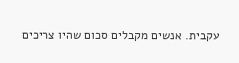עקבית. אנשים מקבלים סכום שהיו צריכים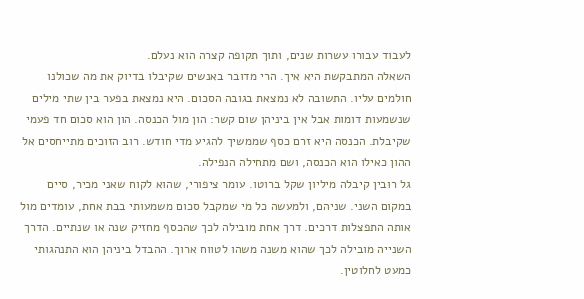לעבוד עבורו עשרות שנים, ותוך תקופה קצרה הוא נעלם.
השאלה המתבקשת היא איך. הרי מדובר באנשים שקיבלו בדיוק את מה שכולנו חולמים עליו. התשובה לא נמצאת בגובה הסכום. היא נמצאת בפער בין שתי מילים שנשמעות דומות אבל אין ביניהן שום קשר: הון מול הכנסה. הון הוא סכום חד פעמי שקיבלת. הכנסה היא זרם כסף שממשיך להגיע מדי חודש. רוב הזוכים מתייחסים אל ההון כאילו הוא הכנסה, ושם מתחילה הנפילה.
גל רובין קיבלה מיליון שקל ברוטו. עומר ציפורי, שהוא לקוח שאני מכיר, סיים במקום השני. שניהם, ולמעשה כל מי שמקבל סכום משמעותי בבת אחת, עומדים מול אותה התפצלות דרכים. דרך אחת מובילה לכך שהכסף מחזיק שנה או שנתיים. הדרך השנייה מובילה לכך שהוא משנה משהו לטווח ארוך. ההבדל ביניהן הוא התנהגותי כמעט לחלוטין.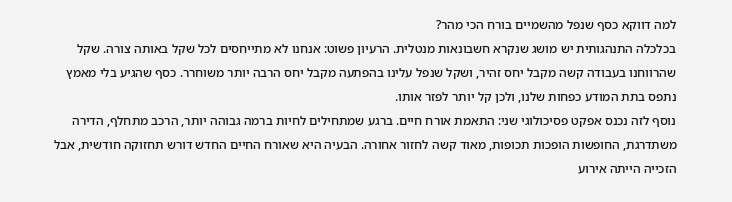למה דווקא כסף שנפל מהשמיים בורח הכי מהר?
בכלכלה התנהגותית יש מושג שנקרא חשבונאות מנטלית. הרעיון פשוט: אנחנו לא מתייחסים לכל שקל באותה צורה. שקל שהרווחנו בעבודה קשה מקבל יחס זהיר, ושקל שנפל עלינו בהפתעה מקבל יחס הרבה יותר משוחרר. כסף שהגיע בלי מאמץ נתפס בתת המודע כפחות שלנו, ולכן קל יותר לפזר אותו.
נוסף לזה נכנס אפקט פסיכולוגי שני: התאמת אורח חיים. ברגע שמתחילים לחיות ברמה גבוהה יותר, הרכב מתחלף, הדירה משתדרגת, החופשות הופכות תכופות, מאוד קשה לחזור אחורה. הבעיה היא שאורח החיים החדש דורש תחזוקה חודשית, אבל הזכייה הייתה אירוע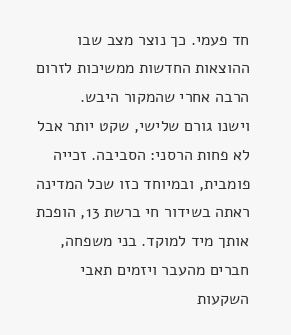חד פעמי. כך נוצר מצב שבו ההוצאות החדשות ממשיכות לזרום הרבה אחרי שהמקור היבש.
וישנו גורם שלישי, שקט יותר אבל לא פחות הרסני: הסביבה. זכייה פומבית, ובמיוחד כזו שכל המדינה ראתה בשידור חי ברשת 13, הופכת אותך מיד למוקד. בני משפחה, חברים מהעבר ויזמים תאבי השקעות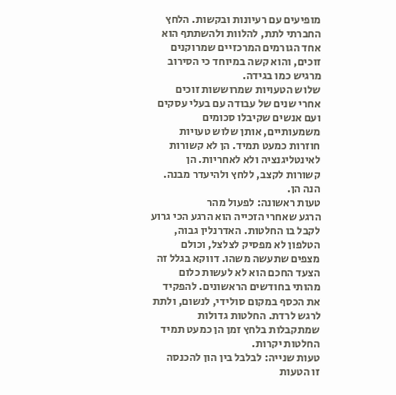מופיעים עם רעיונות ובקשות. הלחץ החברתי לתת, להלוות ולהשתתף הוא אחד הגורמים המרכזיים שמרוקנים זוכים, והוא קשה במיוחד כי הסירוב מרגיש כמו בגידה.
שלוש הטעויות שמרוששות זוכים
אחרי שנים של עבודה עם בעלי עסקים ועם אנשים שקיבלו סכומים משמעותיים, אותן שלוש טעויות חוזרות כמעט תמיד. הן לא קשורות לאינטליגנציה ולא לאחריות. הן קשורות לקצב, ללחץ ולהיעדר מבנה. הנה הן.
טעות ראשונה: לפעול מהר
הרגע שאחרי הזכייה הוא הרגע הכי גרוע לקבל בו החלטות. האדרנלין גבוה, הטלפון לא מפסיק לצלצל, וכולם מצפים שתעשה משהו. דווקא בגלל זה הצעד החכם הוא לא לעשות כלום מהותי בחודשים הראשונים. להפקיד את הכסף במקום סולידי, לנשום, ולתת לרגש לרדת. החלטות גדולות שמתקבלות בלחץ זמן הן כמעט תמיד החלטות יקרות.
טעות שנייה: לבלבל בין הון להכנסה
זו הטעות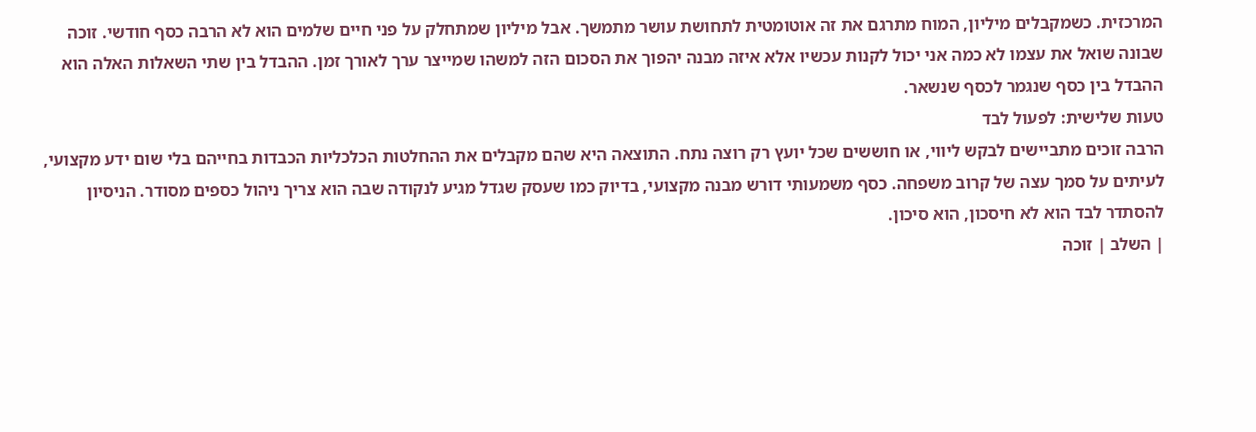המרכזית. כשמקבלים מיליון, המוח מתרגם את זה אוטומטית לתחושת עושר מתמשך. אבל מיליון שמתחלק על פני חיים שלמים הוא לא הרבה כסף חודשי. זוכה שבונה שואל את עצמו לא כמה אני יכול לקנות עכשיו אלא איזה מבנה יהפוך את הסכום הזה למשהו שמייצר ערך לאורך זמן. ההבדל בין שתי השאלות האלה הוא ההבדל בין כסף שנגמר לכסף שנשאר.
טעות שלישית: לפעול לבד
הרבה זוכים מתביישים לבקש ליווי, או חוששים שכל יועץ רק רוצה נתח. התוצאה היא שהם מקבלים את ההחלטות הכלכליות הכבדות בחייהם בלי שום ידע מקצועי, לעיתים על סמך עצה של קרוב משפחה. כסף משמעותי דורש מבנה מקצועי, בדיוק כמו שעסק שגדל מגיע לנקודה שבה הוא צריך ניהול כספים מסודר. הניסיון להסתדר לבד הוא לא חיסכון, הוא סיכון.
| השלב | זוכה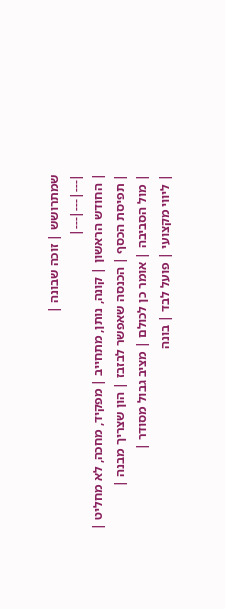שמתרושש | זוכה שבונה |
|---|---|---|
| החודש הראשון | קונה, נותן, מתחייב | מפקיד, מחכה, לא מחליט |
| תפיסת הכסף | הכנסה שאפשר לבזבז | הון שצריך מבנה |
| מול הסביבה | אומר כן לכולם | מציב גבול מסודר |
| ליווי מקצועי | פועל לבד | בונה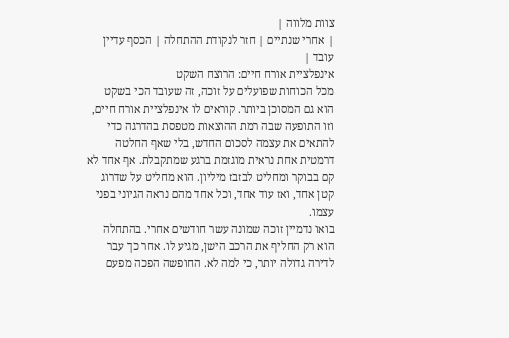צוות מלווה |
| אחרי שנתיים | חזר לנקודת ההתחלה | הכסף עדיין עובד |
אינפלציית אורח חיים: הרוצח השקט
מכל הכוחות שפועלים על זוכה, זה שעובד הכי בשקט הוא גם המסוכן ביותר. קוראים לו אינפלציית אורח חיים, וזו התופעה שבה רמת ההוצאות מטפסת בהדרגה כדי להתאים את עצמה לסכום החדש, בלי שאף החלטה דרמטית אחת נראית מוגזמת ברגע שמתקבלת. אף אחד לא קם בבוקר ומחליט לבזבז מיליון. הוא מחליט על שדרוג קטן אחד, ואז עוד אחד, וכל אחד מהם נראה הגיוני בפני עצמו.
בואו נדמיין זוכה שמונה עשר חודשים אחרי. בהתחלה הוא רק החליף את הרכב הישן, מגיע לו. אחר כך עבר לדירה גדולה יותר, כי למה לא. החופשה הפכה מפעם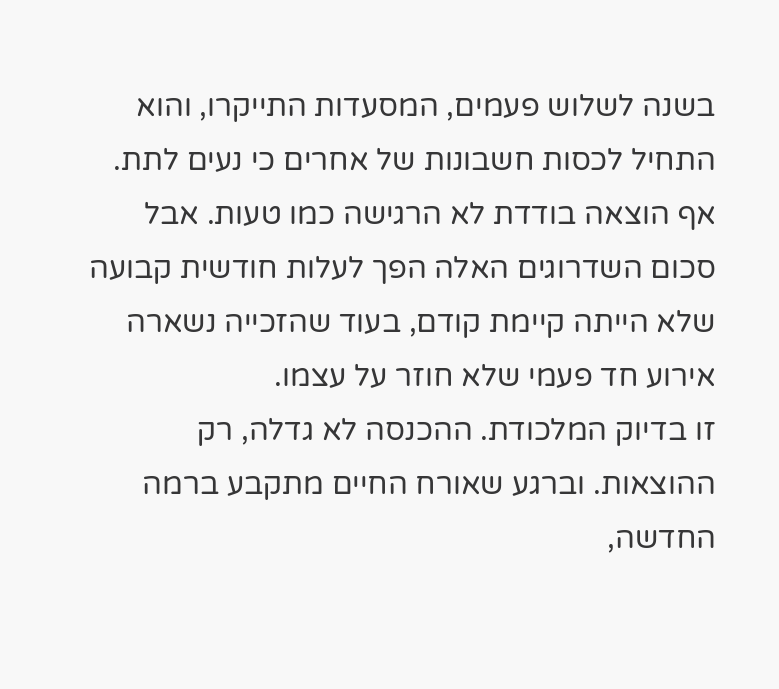בשנה לשלוש פעמים, המסעדות התייקרו, והוא התחיל לכסות חשבונות של אחרים כי נעים לתת. אף הוצאה בודדת לא הרגישה כמו טעות. אבל סכום השדרוגים האלה הפך לעלות חודשית קבועה שלא הייתה קיימת קודם, בעוד שהזכייה נשארה אירוע חד פעמי שלא חוזר על עצמו.
זו בדיוק המלכודת. ההכנסה לא גדלה, רק ההוצאות. וברגע שאורח החיים מתקבע ברמה החדשה,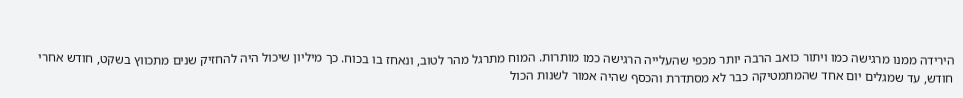הירידה ממנו מרגישה כמו ויתור כואב הרבה יותר מכפי שהעלייה הרגישה כמו מותרות. המוח מתרגל מהר לטוב, ונאחז בו בכוח. כך מיליון שיכול היה להחזיק שנים מתכווץ בשקט, חודש אחרי חודש, עד שמגלים יום אחד שהמתמטיקה כבר לא מסתדרת והכסף שהיה אמור לשנות הכול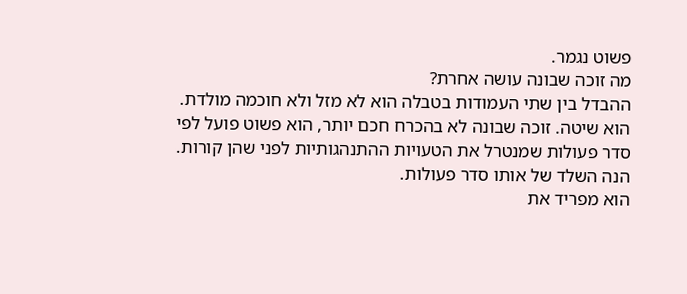פשוט נגמר.
מה זוכה שבונה עושה אחרת?
ההבדל בין שתי העמודות בטבלה הוא לא מזל ולא חוכמה מולדת. הוא שיטה. זוכה שבונה לא בהכרח חכם יותר, הוא פשוט פועל לפי סדר פעולות שמנטרל את הטעויות ההתנהגותיות לפני שהן קורות. הנה השלד של אותו סדר פעולות.
הוא מפריד את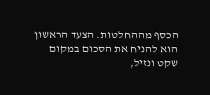הכסף מההחלטות. הצעד הראשון הוא להניח את הסכום במקום שקט ונזיל,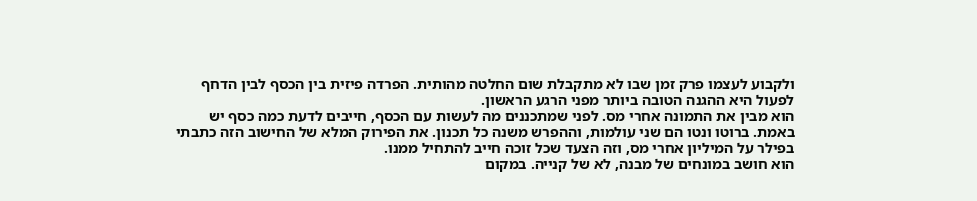ולקבוע לעצמו פרק זמן שבו לא מתקבלת שום החלטה מהותית. הפרדה פיזית בין הכסף לבין הדחף לפעול היא ההגנה הטובה ביותר מפני הרגע הראשון.
הוא מבין את התמונה אחרי מס. לפני שמתכננים מה לעשות עם הכסף, חייבים לדעת כמה כסף יש באמת. ברוטו ונטו הם שני עולמות, וההפרש משנה כל תכנון. את הפירוק המלא של החישוב הזה כתבתי בפילר על המיליון אחרי מס, וזה הצעד שכל זוכה חייב להתחיל ממנו.
הוא חושב במונחים של מבנה, לא של קנייה. במקום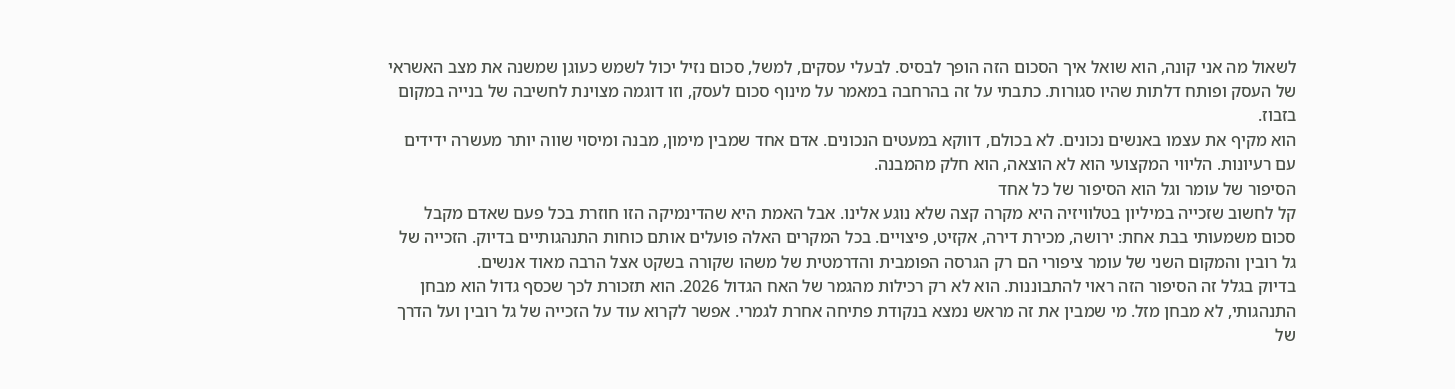לשאול מה אני קונה, הוא שואל איך הסכום הזה הופך לבסיס. לבעלי עסקים, למשל, סכום נזיל יכול לשמש כעוגן שמשנה את מצב האשראי של העסק ופותח דלתות שהיו סגורות. כתבתי על זה בהרחבה במאמר על מינוף סכום לעסק, וזו דוגמה מצוינת לחשיבה של בנייה במקום בזבוז.
הוא מקיף את עצמו באנשים נכונים. לא בכולם, דווקא במעטים הנכונים. אדם אחד שמבין מימון, מבנה ומיסוי שווה יותר מעשרה ידידים עם רעיונות. הליווי המקצועי הוא לא הוצאה, הוא חלק מהמבנה.
הסיפור של עומר וגל הוא הסיפור של כל אחד
קל לחשוב שזכייה במיליון בטלוויזיה היא מקרה קצה שלא נוגע אלינו. אבל האמת היא שהדינמיקה הזו חוזרת בכל פעם שאדם מקבל סכום משמעותי בבת אחת: ירושה, מכירת דירה, אקזיט, פיצויים. בכל המקרים האלה פועלים אותם כוחות התנהגותיים בדיוק. הזכייה של גל רובין והמקום השני של עומר ציפורי הם רק הגרסה הפומבית והדרמטית של משהו שקורה בשקט אצל הרבה מאוד אנשים.
בדיוק בגלל זה הסיפור הזה ראוי להתבוננות. הוא לא רק רכילות מהגמר של האח הגדול 2026. הוא תזכורת לכך שכסף גדול הוא מבחן התנהגותי, לא מבחן מזל. מי שמבין את זה מראש נמצא בנקודת פתיחה אחרת לגמרי. אפשר לקרוא עוד על הזכייה של גל רובין ועל הדרך של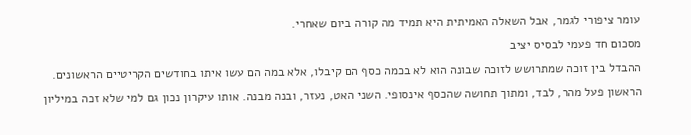עומר ציפורי לגמר, אבל השאלה האמיתית היא תמיד מה קורה ביום שאחרי.
מסכום חד פעמי לבסיס יציב
ההבדל בין זוכה שמתרושש לזוכה שבונה הוא לא בכמה כסף הם קיבלו, אלא במה הם עשו איתו בחודשים הקריטיים הראשונים. הראשון פעל מהר, לבד, ומתוך תחושה שהכסף אינסופי. השני האט, נעזר, ובנה מבנה. אותו עיקרון נכון גם למי שלא זכה במיליון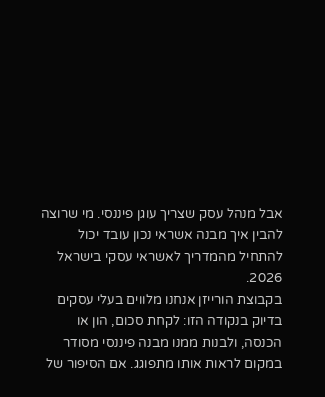אבל מנהל עסק שצריך עוגן פיננסי. מי שרוצה להבין איך מבנה אשראי נכון עובד יכול להתחיל מהמדריך לאשראי עסקי בישראל 2026.
בקבוצת הורייזן אנחנו מלווים בעלי עסקים בדיוק בנקודה הזו: לקחת סכום, הון או הכנסה, ולבנות ממנו מבנה פיננסי מסודר במקום לראות אותו מתפוגג. אם הסיפור של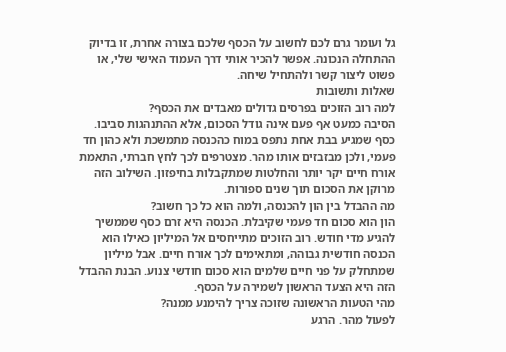גל ועומר גרם לכם לחשוב על הכסף שלכם בצורה אחרת, זו בדיוק ההתחלה הנכונה. אפשר להכיר אותי דרך העמוד האישי שלי, או פשוט ליצור קשר ולהתחיל שיחה.
שאלות ותשובות
למה רוב הזוכים בפרסים גדולים מאבדים את הכסף?
הסיבה כמעט אף פעם אינה גודל הסכום, אלא ההתנהגות סביבו. כסף שמגיע בבת אחת נתפס במוח כהכנסה מתמשכת ולא כהון חד פעמי, ולכן מבזבזים אותו מהר. מצטרפים לכך לחץ חברתי, התאמת אורח חיים יקר יותר והחלטות שמתקבלות בחיפזון. השילוב הזה מרוקן את הסכום תוך שנים ספורות.
מה ההבדל בין הון להכנסה, ולמה הוא כל כך חשוב?
הון הוא סכום חד פעמי שקיבלת. הכנסה היא זרם כסף שממשיך להגיע מדי חודש. רוב הזוכים מתייחסים אל המיליון כאילו הוא הכנסה חודשית גבוהה, ומתאימים לכך אורח חיים. אבל מיליון שמתחלק על פני חיים שלמים הוא סכום חודשי צנוע. הבנת ההבדל הזה היא הצעד הראשון לשמירה על הכסף.
מהי הטעות הראשונה שזוכה צריך להימנע ממנה?
לפעול מהר. הרגע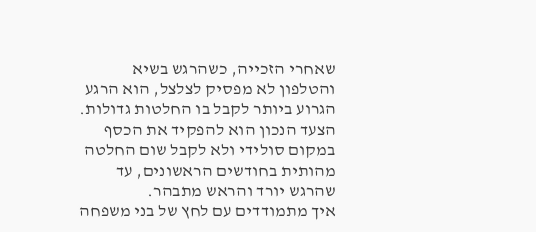שאחרי הזכייה, כשהרגש בשיא והטלפון לא מפסיק לצלצל, הוא הרגע הגרוע ביותר לקבל בו החלטות גדולות. הצעד הנכון הוא להפקיד את הכסף במקום סולידי ולא לקבל שום החלטה מהותית בחודשים הראשונים, עד שהרגש יורד והראש מתבהר.
איך מתמודדים עם לחץ של בני משפחה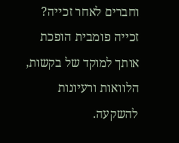וחברים לאחר זכייה?
זכייה פומבית הופכת אותך למוקד של בקשות, הלוואות ורעיונות להשקעה.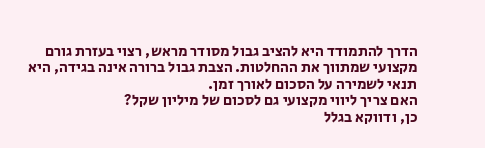הדרך להתמודד היא להציב גבול מסודר מראש, רצוי בעזרת גורם מקצועי שמתווך את ההחלטות. הצבת גבול ברורה אינה בגידה, היא תנאי לשמירה על הסכום לאורך זמן.
האם צריך ליווי מקצועי גם לסכום של מיליון שקל?
כן, ודווקא בגלל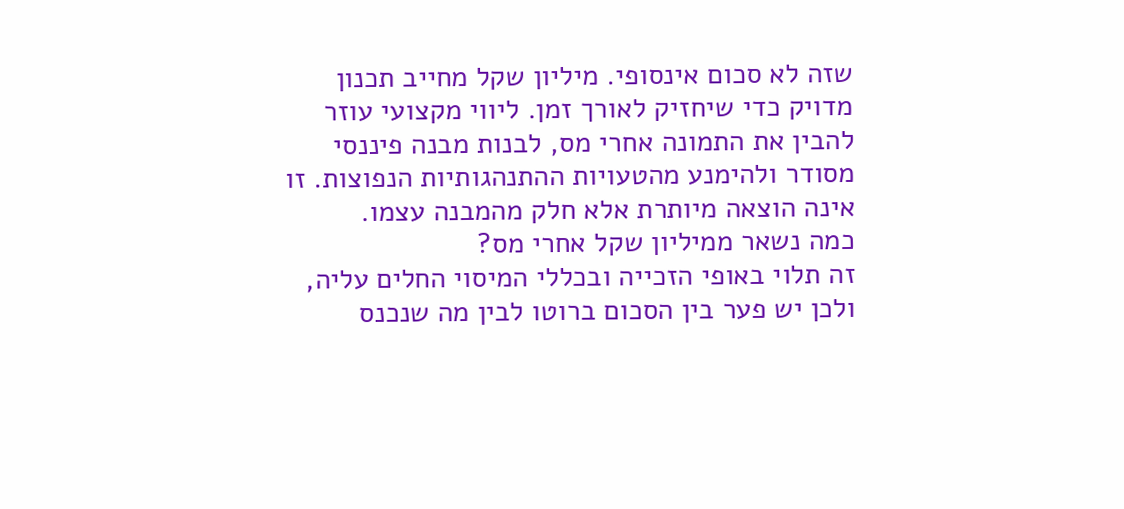שזה לא סכום אינסופי. מיליון שקל מחייב תכנון מדויק כדי שיחזיק לאורך זמן. ליווי מקצועי עוזר להבין את התמונה אחרי מס, לבנות מבנה פיננסי מסודר ולהימנע מהטעויות ההתנהגותיות הנפוצות. זו אינה הוצאה מיותרת אלא חלק מהמבנה עצמו.
כמה נשאר ממיליון שקל אחרי מס?
זה תלוי באופי הזכייה ובכללי המיסוי החלים עליה, ולכן יש פער בין הסכום ברוטו לבין מה שנכנס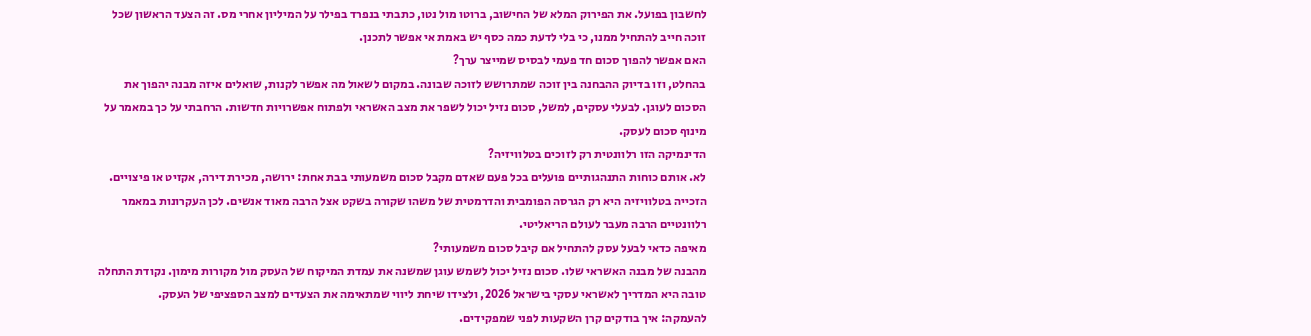לחשבון בפועל. את הפירוק המלא של החישוב, ברוטו מול נטו, כתבתי בנפרד בפילר על המיליון אחרי מס. זה הצעד הראשון שכל זוכה חייב להתחיל ממנו, כי בלי לדעת כמה כסף יש באמת אי אפשר לתכנן.
האם אפשר להפוך סכום חד פעמי לבסיס שמייצר ערך?
בהחלט, וזו בדיוק ההבחנה בין זוכה שמתרושש לזוכה שבונה. במקום לשאול מה אפשר לקנות, שואלים איזה מבנה יהפוך את הסכום לעוגן. לבעלי עסקים, למשל, סכום נזיל יכול לשפר את מצב האשראי ולפתוח אפשרויות חדשות. הרחבתי על כך במאמר על מינוף סכום לעסק.
הדינמיקה הזו רלוונטית רק לזוכים בטלוויזיה?
לא. אותם כוחות התנהגותיים פועלים בכל פעם שאדם מקבל סכום משמעותי בבת אחת: ירושה, מכירת דירה, אקזיט או פיצויים. הזכייה בטלוויזיה היא רק הגרסה הפומבית והדרמטית של משהו שקורה בשקט אצל הרבה מאוד אנשים. לכן העקרונות במאמר רלוונטיים הרבה מעבר לעולם הריאליטי.
מאיפה כדאי לבעל עסק להתחיל אם קיבל סכום משמעותי?
מהבנה של מבנה האשראי שלו. סכום נזיל יכול לשמש עוגן שמשנה את עמדת המיקוח של העסק מול מקורות מימון. נקודת התחלה טובה היא המדריך לאשראי עסקי בישראל 2026, ולצידו שיחת ליווי שמתאימה את הצעדים למצב הספציפי של העסק.
להעמקה: איך בודקים קרן השקעות לפני שמפקידים.